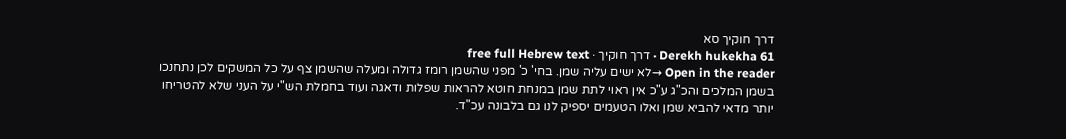דרך חוקיך סא
Derekh hukekha 61 · דרך חוקיך · free full Hebrew text
Open in the reader →לא ישים עליה שמן. בחי' כ' מפני שהשמן רומז גדולה ומעלה שהשמן צף על כל המשקים לכן נתחנכו בשמן המלכים והכ"ג ע"כ אין ראוי לתת שמן במנחת חוטא להראות שפלות ודאגה ועוד בחמלת הש"י על העני שלא להטריחו יותר מדאי להביא שמן ואלו הטעמים יספיק לנו גם בלבונה עכ"ד.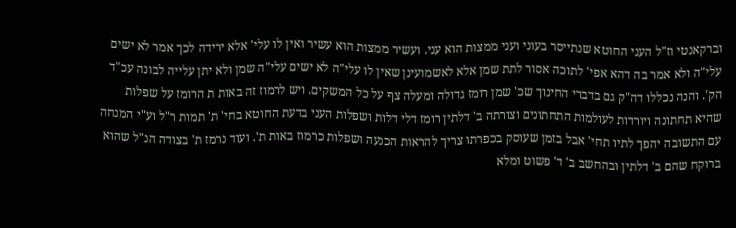וברקאנטי וז"ל העני החוטא שנתייסר בעוני ועני ממצות הוא עני. ועשיר ממצות הוא עשיר ואין לו עלי' אלא ירידה לכך אמר לא ישים עלי"ה ולא אמר בה דהא אפי' לתוכה אסור לתת שמן אלא לאשמועינן שאין לו עלי"ה לא ישים עלי"ה שמן ולא יתן עלייה לבונה עכ"ד הק'. והנה נכללו דה"ק גם בדברי החינוך שכ' שמן רומז גדולה ומעלה צף על כל המשקים. ויש לרמוז זה באות ת הרומז על שפלות שהיא תחתונה ויורדות לעולמות התחתונים וצורתה ב' דלתין רומז דלי דלות ושפלות העני בדעת החוטא בחי' ת' תמות ר"ל וע"י המנחה עם התשובה יהפך לתיו תחי' אבל בזמן שעוסק בכפרתו צריך להראות הכנעה ושפלות כרמוז באות ת'. ועוד נרמז ת' בצודה הנ"ל שהוא ברוקח שהם ב' דלתין ובהחשב ב' ד' פשוט ומלא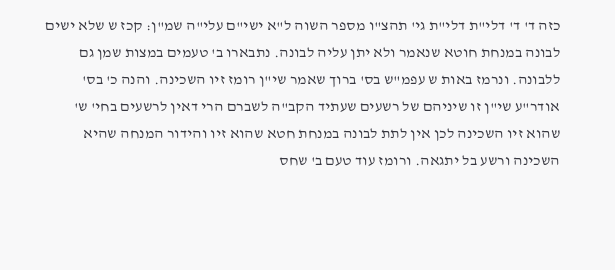כזה ד' ד' דלי"ת דלי"ת גי' תהצ"ו מספר השוה ל"א ישי"ם עלי"ה שמ"ן: קכז ש שלא ישים לבונה במנחת חוטא שנאמר ולא יתן עליה לבונה. נתבארו ב' טעמים במצות שמן גם ללבונה. ונרמז באות ש עפמ"ש בס' ברוך שאמר שי"ן רומז זיו השכינה. והנה כ' בס' אודר"ע שי"ן זו שיניהם של רשעים שעתיד הקב"ה לשברם הרי דאין לרשעים בחי' ש' שהוא זיו השכינה לכן אין לתת לבונה במנחת חטא שהוא זיו והידור המנחה שהיא השכינה ורשע בל יתגאה. ורומז עוד טעם ב' שחס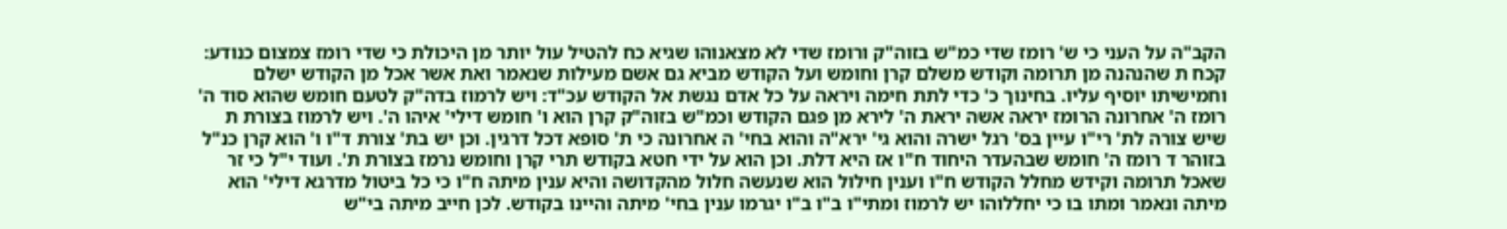הקב"ה על העני כי ש' רומז שדי כמ"ש בזוה"ק ורומז שדי לא מצאנוהו שגיא כח להטיל עול יותר מן היכולת כי שדי רומז צמצום כנודע: קכח ת שהנהנה מן תרומה וקודש משלם קרן וחומש ועל הקודש מביא גם אשם מעילות שנאמר ואת אשר אכל מן הקודש ישלם וחמישיתו יוסיף עליו. בחינוך כ' כדי לתת חימה ויראה על כל אדם נגשת אל הקודש עכ"ד: ויש לרמוז בדה"ק לטעם חומש שהוא סוד ה' רומז ה' אחרונה הרומז יראה אשה יראת ה' לירא מן פגם הקודש וכמ"ש בזוה"ק קרן הוא ו' חומש דילי' איהו ה'. ויש לרמוז בצורת ת שיש צורה לת' רי"ו עיין בס' רגל ישרה והוא גי' ירא"ה והוא בחי' ה אחרונה כי ת' סופא דכל דרגין. וכן יש בת' צורת ד"ו ו' הוא קרן כנ"ל בזוהר ד רומז ה' חומש שבהעדר היחוד ח"ו אז היא דלת. וכן הוא על ידי חטא בקודש תרי קרן וחומש נרמז בצורת ת'. ועוד י"ל כי זר שאכל תרומה וקידש מחלל הקודש ח"ו וענין חילול הוא שנעשה חלול מהקדושה והיא ענין מיתה ח"ו כי כל ביטול מדרגא דילי' הוא מיתה ונאמר ומתו בו כי יחללוהו יש לרמוז ומתי"ו ב"ו ב"ו יגרמו ענין בחי' מיתה והיינו בקודש. לכן חייב מיתה בי"ש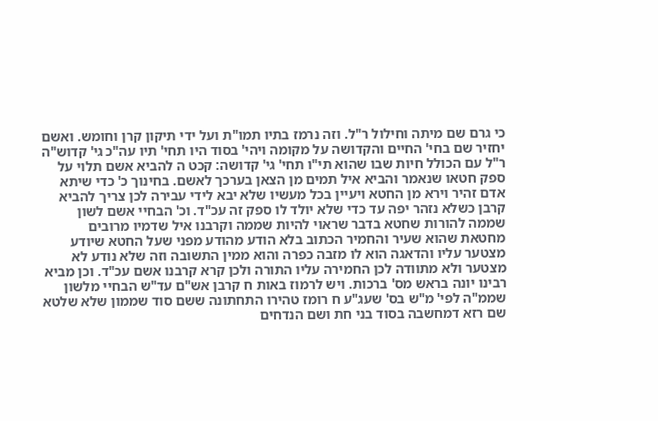כי גרם שם מיתה וחילול ר"ל. וזה נרמז בתיו תמו"ת ועל ידי תיקון קרן וחומש. ואשם יחזיר שם בחי' החיים והקדושה על מקומה ויהי' בסוד היו תחי' תיו עה"כ גי' קדוש"ה ר"ל עם הכולל חיות שבו שהוא תי"ו תחי' גי' קדושה: קכט ה להביא אשם תלוי על ספק חטאו שנאמר והביא איל תמים מן הצאן בערכך לאשם. בחינוך כ' כדי שיתא אדם זהיר וירא מן החטא ויעיין בכל מעשיו שלא יבא לידי עבירה לכן צריך להביא קרבן כשלא נזהר יפה עד כדי שלא יולד לו ספק זה עכ"ד. וכ' הבחיי אשם לשון שממה להורות שחטא בדבר שראוי להיות שממה וקרבנו איל שדמיו מרובים מחטאת שהוא שעיר והחמיר הכתוב בלא הודע מהודע מפני שעל החטא שיודע מצטער עליו והדאגה הוא לו מזבה כפרה והוא ממין התשובה וזה שלא נודע לא מצטער ולא מתוודה לכן החמירה עליו התורה ולכן קרא קרבנו אשם עכ"ד. וכן מביא רבינו יונה בראש מס' ברכות. ויש לרמוז באות ח קרבן אש"ם עד"ש הבחיי מלשון שממ"ה לפי' מ"ש בס' שעג"ע ח רומז טהירו התחתונה ששם סוד שממון שלא שלטא שם רזא דמחשבה בסוד בני חת ושם הנדחים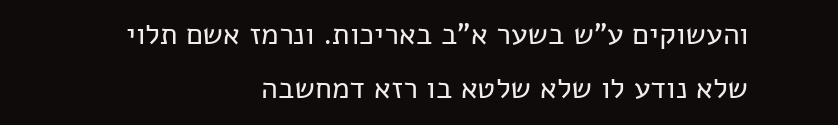והעשוקים ע"ש בשער א"ב באריכות. ונרמז אשם תלוי שלא נודע לו שלא שלטא בו רזא דמחשבה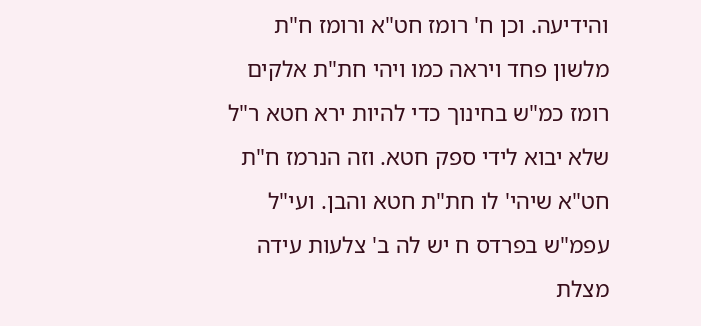והידיעה. וכן ח' רומז חט"א ורומז ח"ת מלשון פחד ויראה כמו ויהי חת"ת אלקים רומז כמ"ש בחינוך כדי להיות ירא חטא ר"ל שלא יבוא לידי ספק חטא. וזה הנרמז ח"ת חט"א שיהי' לו חת"ת חטא והבן. ועי"ל עפמ"ש בפרדס ח יש לה ב' צלעות עידה מצלת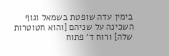בימין עדה שופטת בשמאל וגוף השכינה על שניהם [והוא חטוטרות שלה] ורוח ד' פתוח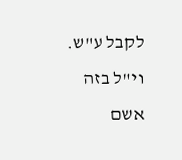לקבל ע"ש. וי"ל בזה אשם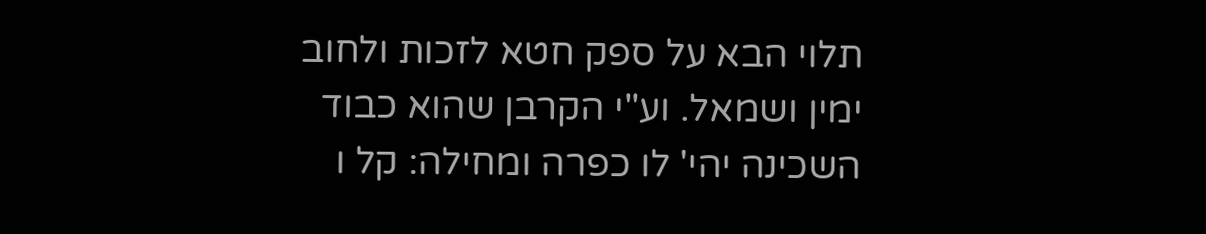תלוי הבא על ספק חטא לזכות ולחוב ימין ושמאל. וע"י הקרבן שהוא כבוד השכינה יהי' לו כפרה ומחילה: קל ו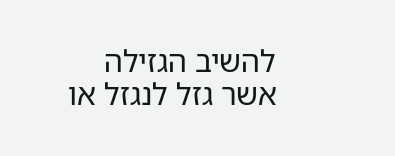להשיב הגזילה אשר גזל לנגזל או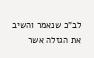לב"כ שנאמר והשיב את הגזלה אשר